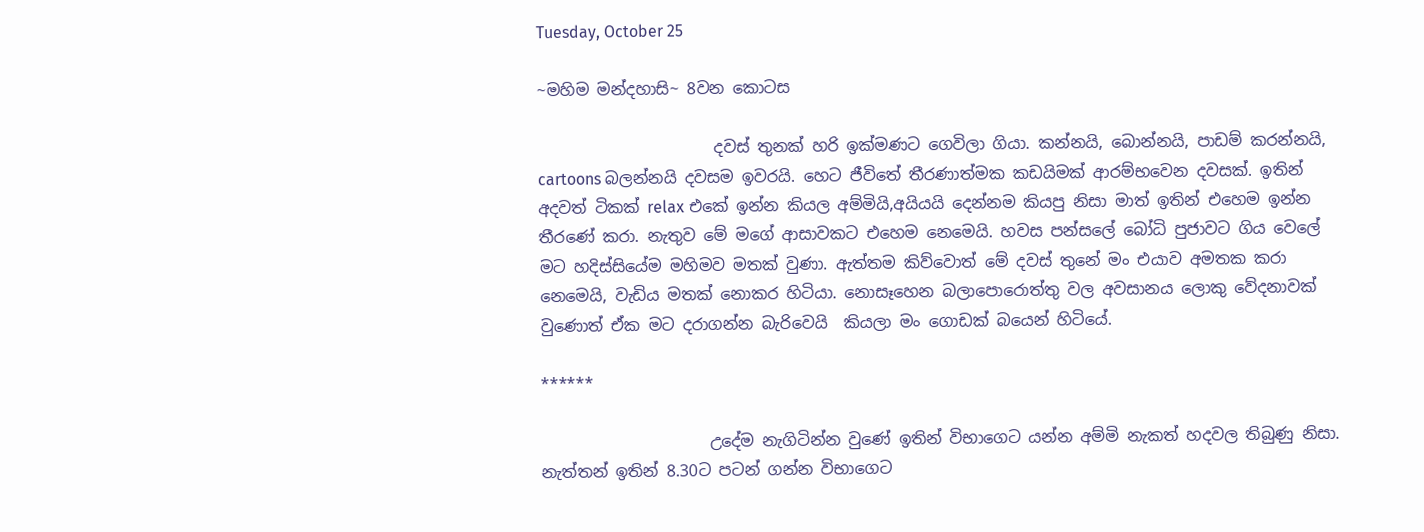Tuesday, October 25

~මහිම මන්දහාසි~ 8වන කොටස

                      දවස් තුනක් හරි ඉක්මණට ගෙවිලා ගියා. කන්නයි, බොන්නයි, පාඩම් කරන්නයි, cartoons බලන්නයි දවසම ඉවරයි. හෙට ජීවිතේ තීරණාත්මක කඩයිමක් ආරම්භවෙන දවසක්. ඉතින් අදවත් ටිකක් relax එකේ ඉන්න කියල අම්මියි,අයියයි දෙන්නම කියපු නිසා මාත් ඉතින් එහෙම ඉන්න තීරණේ කරා. නැතුව මේ මගේ ආසාවකට එහෙම නෙමෙයි. හවස පන්සලේ බෝධි පුජාවට ගිය වෙලේ මට හදිස්සියේම මහිමව මතක් වුණා. ඇත්තම කිව්වොත් මේ දවස් තුනේ මං එයාව අමතක කරා නෙමෙයි, වැඩිය මතක් නොකර හිටියා. නොසෑහෙන බලාපොරොත්තු වල අවසානය ලොකු වේදනාවක් වුණොත් ඒක මට දරාගන්න බැරිවෙයි  කියලා මං ගොඩක් බයෙන් හිටියේ.

******

                     උදේම නැගිටින්න වුණේ ඉතින් විභාගෙට යන්න අම්මි නැකත් හදවල තිබුණු නිසා. නැත්තන් ඉතින් 8.30ට පටන් ගන්න විභාගෙට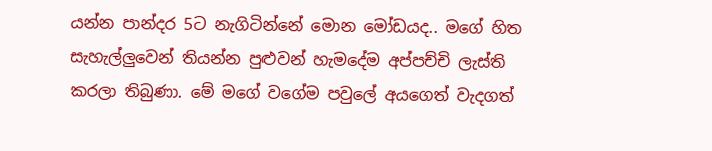යන්න පාන්දර 5ට නැගිටින්නේ මොන මෝඩයද.. මගේ හිත සැහැල්ලුවෙන් තියන්න පුළුවන් හැමදේම අප්පච්චි ලැස්ති කරලා තිබුණා. මේ මගේ වගේම පවුලේ අයගෙත් වැදගත්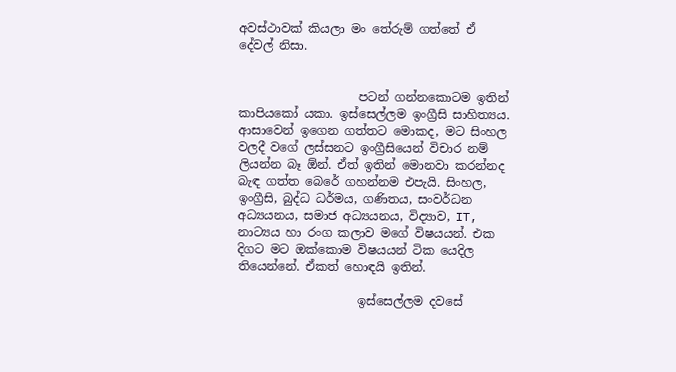අවස්ථාවක් කියලා මං තේරුම් ගත්තේ ඒ දේවල් නිසා.


                    පටන් ගන්නකොටම ඉතින් කාපියකෝ යකා. ඉස්සෙල්ලම ඉංග්‍රීසි සාහිත්‍යය. ආසාවෙන් ඉගෙන ගත්තට මොකද, මට සිංහල වලදී වගේ ලස්සනට ඉංග්‍රීසියෙන් විචාර නම් ලියන්න බෑ ඕන්. ඒත් ඉතින් මොනවා කරන්නද බැඳ ගත්ත බෙරේ ගහන්නම එපැයි. සිංහල, ඉංග්‍රීසි, බුද්ධ ධර්මය, ගණිතය, සංවර්ධන අධ්‍යයනය, සමාජ අධ්‍යයනය, විද්‍යාව, IT, නාට්‍යය හා රංග කලාව මගේ විෂයයන්. එක දිගට මට ඔක්කොම විෂයයන් ටික යෙදිල තියෙන්නේ. ඒකත් හොඳයි ඉතින්.

                    ඉස්සෙල්ලම දවසේ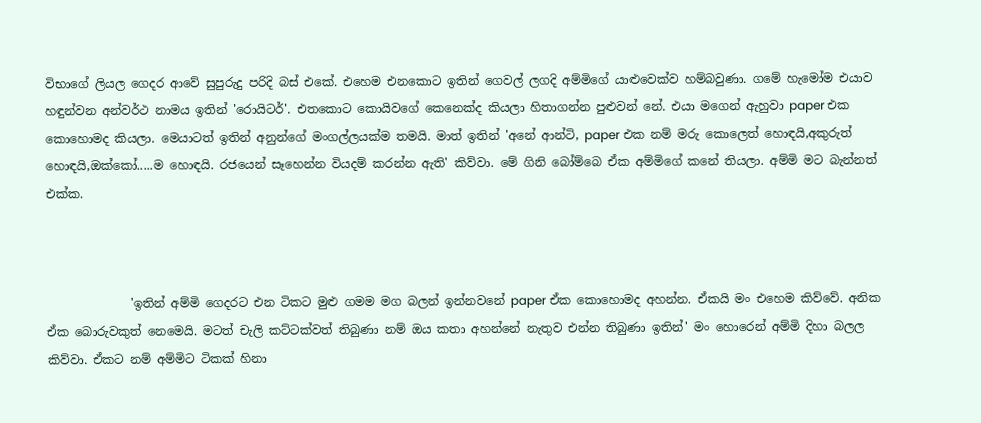විභාගේ ලියල ගෙදර ආවේ සුපුරුදු පරිදි බස් එකේ. එහෙම එනකොට ඉතින් ගෙවල් ලගදි අම්මිගේ යාළුවෙක්ව හම්බවුණා. ගමේ හැමෝම එයාව හඳුන්වන අන්වර්ථ නාමය ඉතින් 'රොයිටර්'. එතකොට කොයිවගේ කෙනෙක්ද කියලා හිතාගන්න පුළුවන් නේ. එයා මගෙන් ඇහුවා paper එක කොහොමද කියලා. මෙයාටත් ඉතින් අනුන්ගේ මංගල්ලයක්ම තමයි. මාත් ඉතින් 'අනේ ආන්ටි, paper එක නම් මරු කොලෙත් හොඳයි,අකුරුත් හොඳයි,ඔක්කෝ.....ම හොඳයි. රජයෙන් සෑහෙන්න වියදම් කරන්න ඇති' කිව්වා. මේ ගිනි බෝම්බෙ ඒක අම්මිගේ කනේ තියලා. අම්මි මට බැන්නත් එක්ක.



              'ඉතින් අම්මි ගෙදරට එන ටිකට මුළු ගමම මග බලන් ඉන්නවනේ paper ඒක කොහොමද අහන්න. ඒකයි මං එහෙම කිව්වේ. අනික ඒක බොරුවකුත් නෙමෙයි. මටත් චැලි කට්ටක්වත් තිබුණා නම් ඔය කතා අහන්නේ නැතුව එන්න තිබුණා ඉතින්' මං හොරෙන් අම්මි දිහා බලල කිව්වා. ඒකට නම් අම්මිට ටිකක් හිනා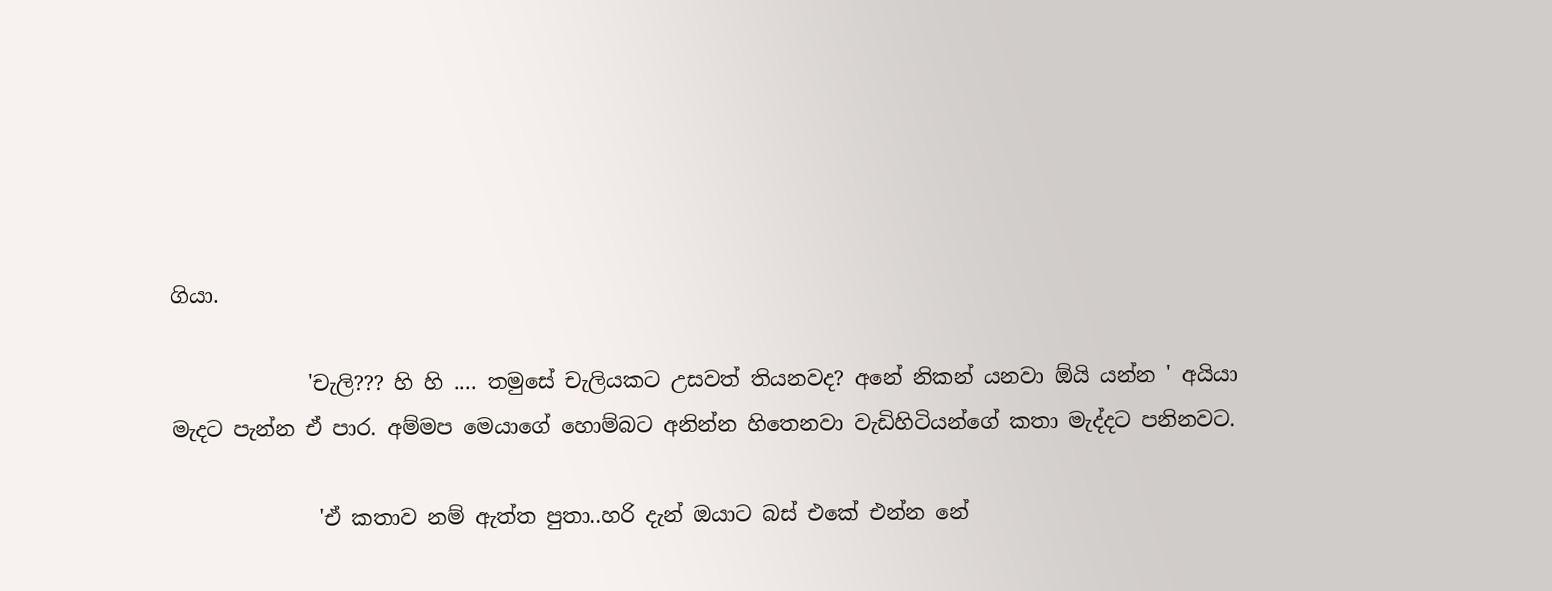ගියා.

             'චැලි??? හි හි .... තමුසේ චැලියකට උසවත් තියනවද? අනේ නිකන් යනවා ඕයි යන්න ' අයියා මැදට පැන්න ඒ පාර. අම්මප මෙයාගේ හොම්බට අනින්න හිතෙනවා වැඩිහිටියන්ගේ කතා මැද්දට පනිනවට.

              'ඒ කතාව නම් ඇත්ත පුතා..හරි දැන් ඔයාට බස් එකේ එන්න නේ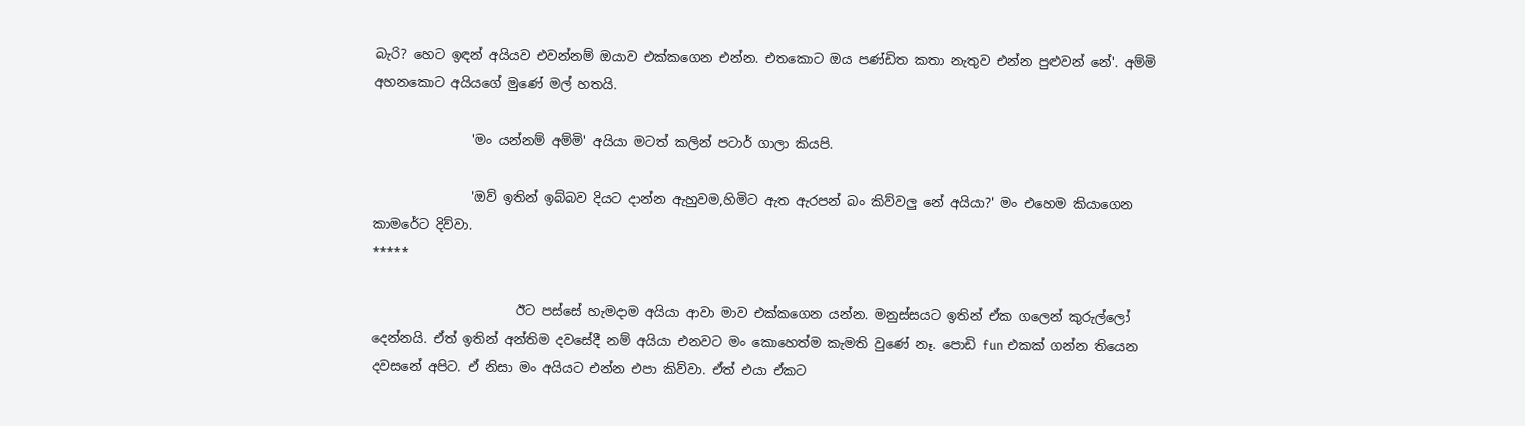බැරි? හෙට ඉඳන් අයියව එවන්නම් ඔයාව එක්කගෙන එන්න. එතකොට ඔය පණ්ඩිත කතා නැතුව එන්න පුළුවන් නේ'. අම්මි අහනකොට අයියගේ මුණේ මල් හතයි.

               'මං යන්නම් අම්මි' අයියා මටත් කලින් පටාර් ගාලා කියපි.

               'ඔව් ඉතින් ඉබ්බව දියට දාන්න ඇහුවම,හිමිට ඇත ඇරපන් බං කිව්වලු නේ අයියා?' මං එහෙම කියාගෙන කාමරේට දිව්වා.
*****

                      ඊට පස්සේ හැමදාම අයියා ආවා මාව එක්කගෙන යන්න. මනුස්සයට ඉතින් ඒක ගලෙන් කුරුල්ලෝ දෙන්නයි. ඒත් ඉතින් අන්තිම දවසේදී නම් අයියා එනවට මං කොහෙත්ම කැමති වුණේ නෑ. පොඩි fun එකක් ගන්න තියෙන දවසනේ අපිට. ඒ නිසා මං අයියට එන්න එපා කිව්වා. ඒත් එයා ඒකට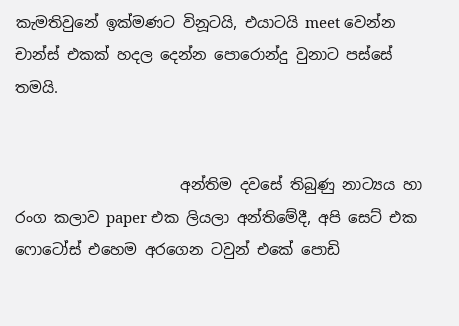කැමතිවුනේ ඉක්මණට විනූටයි, එයාටයි meet වෙන්න චාන්ස් එකක් හදල දෙන්න පොරොන්දු වුනාට පස්සේ තමයි.


                      අන්තිම දවසේ තිබුණු නාට්‍යය හා රංග කලාව paper එක ලියලා අන්තිමේදී, අපි සෙට් එක ෆොටෝස් එහෙම අරගෙන ටවුන් එකේ පොඩි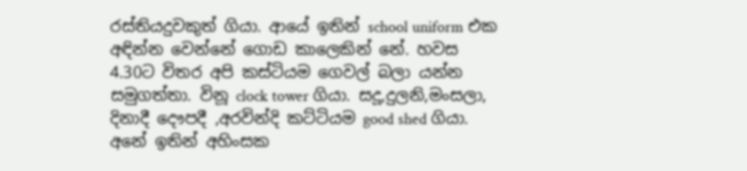රස්තියදුවකුත් ගියා. ආයේ ඉතින් school uniform එක අඳින්න වෙන්නේ ගොඩ කාලෙකින් නේ. හවස 4.30ට විතර අපි කස්ටියම ගෙවල් බලා යන්න සමුගත්තා. විනූ clock tower ගියා. සදූ,දුලනි,මංසලා, දිනාදී දෞපදී ,අරවින්දි කට්ටියම good shed ගියා. අනේ ඉතින් අහිංසක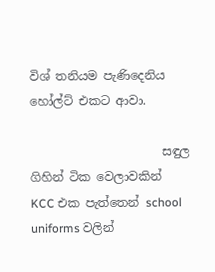විශ් තනියම පැණිදෙනිය හෝල්ට් එකට ආවා.

                      සඳුල ගිහින් ටික වෙලාවකින් KCC එක පැත්තෙන් school uniforms වලින්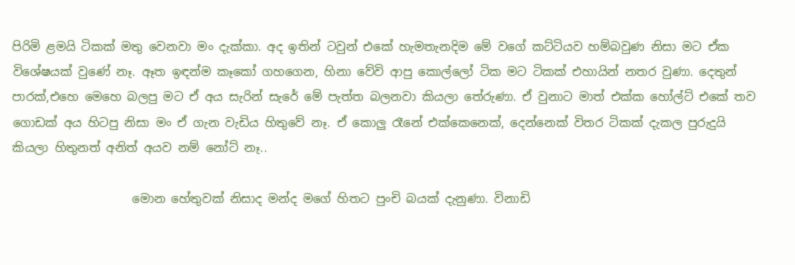පිරිමි ළමයි ටිකක් මතු වෙනවා මං දැක්කා. අද ඉතින් ටවුන් එකේ හැමතැනදිම මේ වගේ කට්ටියව හම්බවුණ නිසා මට ඒක විශේෂයක් වුණේ නෑ. ඈත ඉඳන්ම කෑකෝ ගහගෙන, හිනා වේවි ආපු කොල්ලෝ ටික මට ටිකක් එහායින් නතර වුණා. දෙතුන් පාරක්,එහෙ මෙහෙ බලපු මට ඒ අය සැරින් සැරේ මේ පැත්ත බලනවා කියලා තේරුණා. ඒ වුනාට මාත් එක්ක හෝල්ට් එකේ තව ගොඩක් අය හිටපු නිසා මං ඒ ගැන වැඩිය හිතුවේ නෑ. ඒ කොලු රෑනේ එක්කෙනෙක්, දෙන්නෙක් විතර ටිකක් දැකල පුරුදුයි කියලා හිතුනත් අනිත් අයව නම් නෝට් නෑ..

                    මොන හේතුවක් නිසාද මන්ද මගේ හිතට පුංචි බයක් දැනුණා. විනාඩි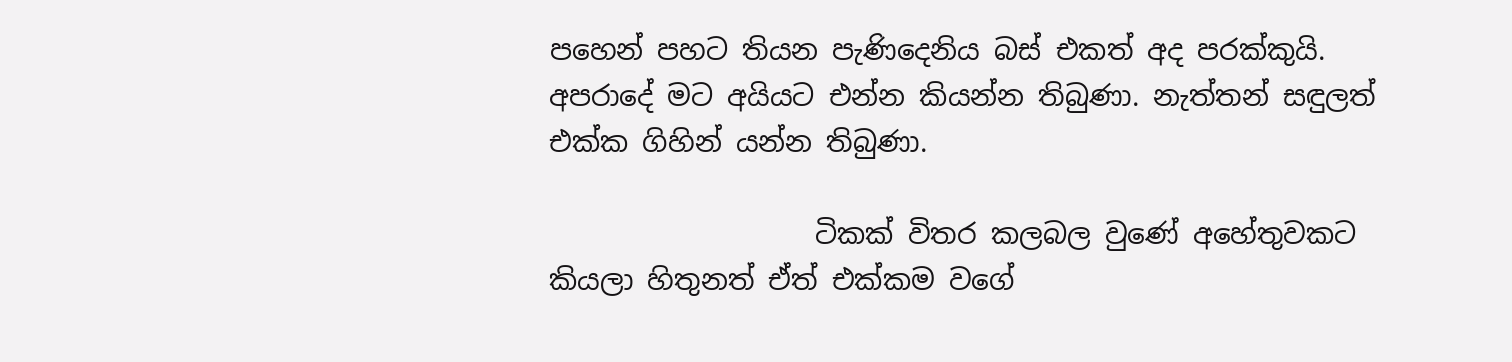පහෙන් පහට තියන පැණිදෙනිය බස් එකත් අද පරක්කුයි. අපරාදේ මට අයියට එන්න කියන්න තිබුණා. නැත්තන් සඳුලත් එක්ක ගිහින් යන්න තිබුණා.

                   ටිකක් විතර කලබල වුණේ අහේතුවකට කියලා හිතුනත් ඒත් එක්කම වගේ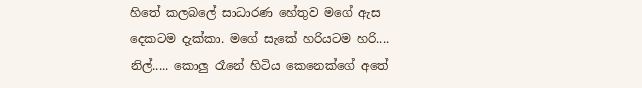හිතේ කලබලේ සාධාරණ හේතුව මගේ ඇස දෙකටම දැක්කා. මගේ සැකේ හරියටම හරි.... නිල්..... කොලු රෑනේ හිටිය කෙනෙක්ගේ අතේ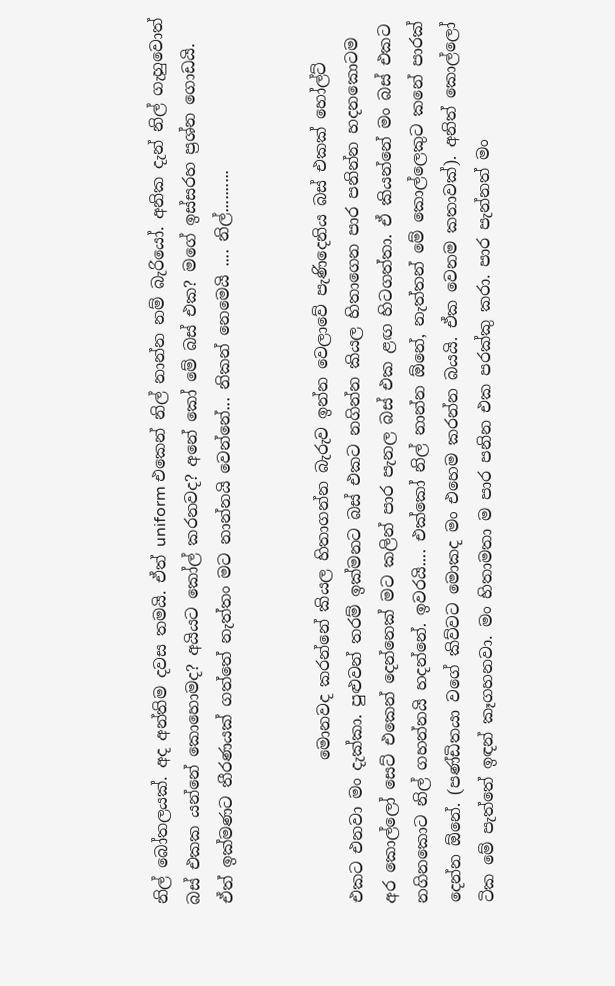නිල් බෝතලයක්. අද අන්තිම දවස තමයි. ඒත් uniform එකෙන් නිල් නාන්න නම් බැරියෝ. අනික දැන් නිල් ගැහුවොත් බස් එකක යන්නේ කොහොමද? අයියට කෝල් කරනවද? අනේ කෝ මේ බස් එක? මගේ ඉස්සරහ ප්‍රශ්න ගොඩයි. ඒත් ඉක්මණට තීරණයක් ගත්තේ නැත්තං මට නාන්නයි වෙන්නේ... නිකන් නෙමෙයි .... නිල්..........


                  මොනවද කරන්නේ කියල හිතාගන්න බැරුව ඉන්න වෙලාවේ පැණිදෙනිය බස් එකක් හෝල්ට් එකට එනවා මං දැක්කා. පුළුවන් තරම් ඉක්මනට බස් එකට නගින්න කියල හිතාගෙන පාර පනින්න හදනකොටම අර කොල්ලෝ සෙට් එකෙන් දෙන්නෙක් මට කලින් පාර පැනල බස් එක ළඟ හිටගත්තා. ඒ කියන්නේ මං බස් එකට නගිනකොට නිල් ගහන්නයි හදන්නේ. ඉවරයි.... එක්කෝ නිල් නාන්න ඕනේ, නැත්තන් මේ කොල්ලෙකුට කනේ පාරක් දෙන්න ඕනේ. (පණ්ඩිතයා වගේ කිව්වට මොකද මං එහෙම කරන්න බයයි. ඒක වෙනම කතාවක්). අනිත් කොල්ලෝ ටික මේ පැත්තේ ඉඳන් කෑගහනවා. මං හිතාමතා ම පාර පනින එක පරක්කු කරා. පාර පැන්නත් මං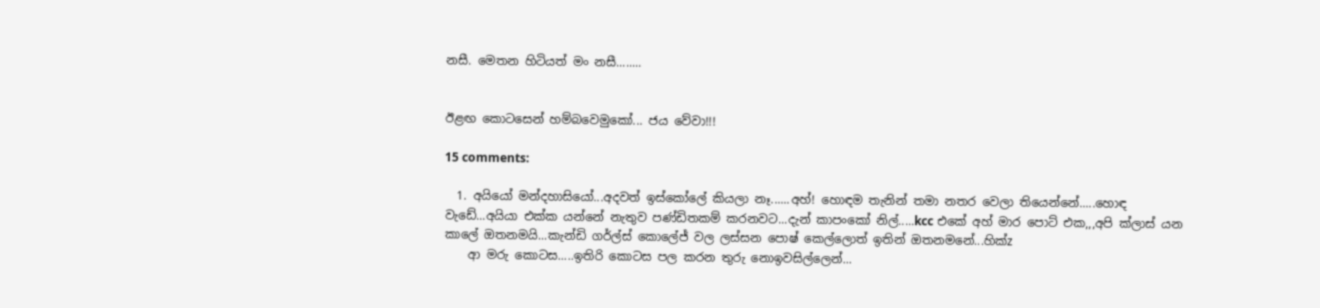නසී. මෙතන හිටියත් මං නසී........


ඊළඟ කොටසෙන් හම්බවෙමුකෝ... ජය වේවා!!!

15 comments:

  1. අයියෝ මන්දහාසියෝ...අදවත් ඉස්කෝලේ කියලා නෑ......අහ්! හොඳම තැනින් තමා නතර වෙලා තියෙන්නේ.....හොඳ වැඩේ...අයියා එක්ක යන්නේ නැතුව පණ්ඩිතකම් කරනවට...දැන් කාපංකෝ නිල්.....kcc එකේ අහ් මාර පොට් එක,,,අපි ක්ලාස් යන කාලේ ඔතනමයි...කැන්ඩි ගර්ල්ස් කොලේජ් වල ලස්සන පොෂ් කෙල්ලොත් ඉතින් ඔතනමනේ...හික්z
    ආ මරු කොටස.....ඉතිරි කොටස පල කරන තුරු නොඉවසිල්ලෙන්...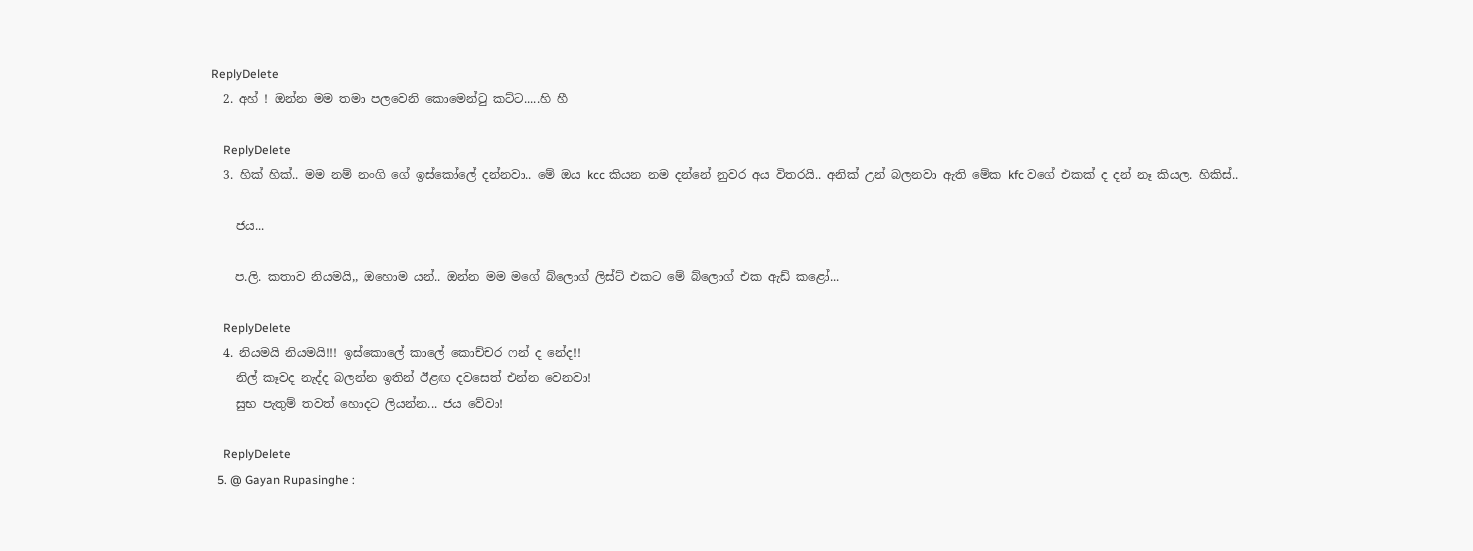ReplyDelete
  2. අහ් ! ඔන්න මම තමා පලවෙනි කොමෙන්‍ටු කට්ට.....හි හී

    ReplyDelete
  3. හික් හික්.. මම නම් නංගි ගේ ඉස්කෝලේ දන්නවා.. මේ ඔය kcc කියන නම දන්නේ නුවර අය විතරයි.. අනික් උන් බලනවා ඇති මේක kfc වගේ එකක් ද දන් නෑ කියල. හිකිස්..

    ජය...

    ප.ලි. කතාව නියමයි,, ඔහොම යන්.. ඔන්න මම මගේ බ්ලොග් ලිස්ට් එකට මේ බ්ලොග් එක ඇඩ් කළෝ...

    ReplyDelete
  4. නියමයි නියමයි!!! ඉස්කොලේ කාලේ කොච්චර ෆන් ද නේද!!
    නිල් කෑවද නැද්ද බලන්න ඉතින් ඊළඟ දවසෙත් එන්න වෙනවා!
    සුභ පැතුම් තවත් හොදට ලියන්න... ජය වේවා!

    ReplyDelete
  5. @ Gayan Rupasinghe :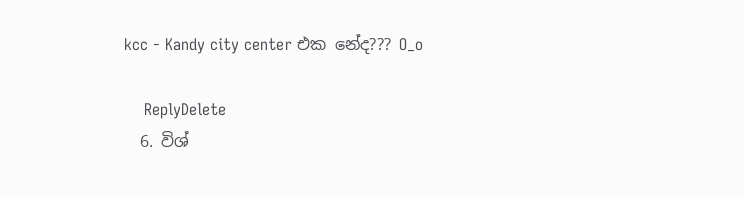kcc - Kandy city center එක නේද??? O_o

    ReplyDelete
  6. විශ්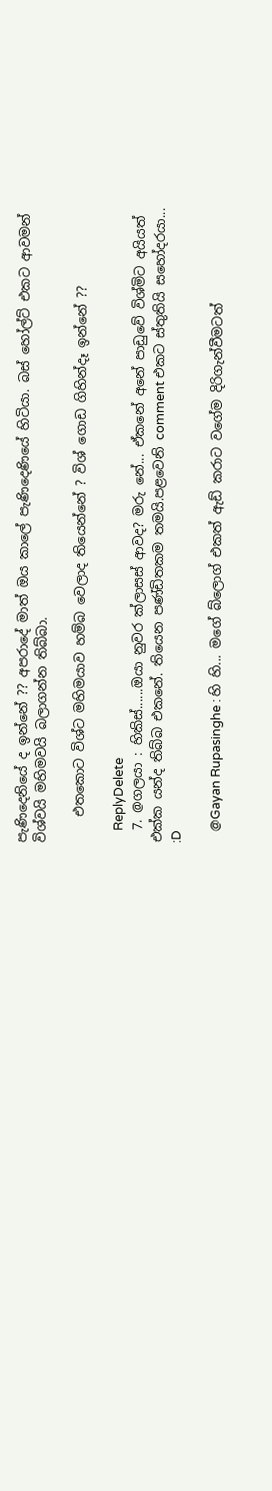පැණිදෙනියේ ද ඉන්නේ ?? අපරාදේ මාත් ඔය කාලේ පැණිදෙණියේ හිටියා. බස් හෝල්ට් එකට ආවමන් විශ්වයි මහිමවයි බලාගන්න තිබ්බා.

    එතකොට විශ්ට මහිමයාව හම්බ වෙලාද තියෙන්නේ ? විශ් ගොඩ ගිහින්දෑ ඉන්නේ ??

    ReplyDelete
  7. @ගලයා : හිකිස්......ඔයා නුවර ක්ලාසස් ආවද? මරු නේ... ඒකනේ අනේ පාඩුවේ විශ්මිට අයියත් එක්ක යන්ද තිබ්බ එකනේ. තියෙන පණ්ඩිතකම තමයි.පළවෙනි comment එකට ස්තුතියි සහෝදරයා... :D

    @Gayan Rupasinghe : හි හි... මගේ බ්ලොග් එකත් ඇඩ් කරාට වගේම දිරිගැන්වීමටත්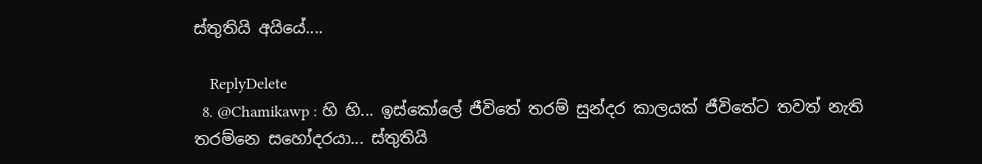ස්තුතියි අයියේ....

    ReplyDelete
  8. @Chamikawp : හි හි... ඉස්කෝලේ ජීවිතේ තරම් සුන්දර කාලයක් ජීවිතේට තවත් නැති තරම්නෙ සහෝදරයා... ස්තුතියි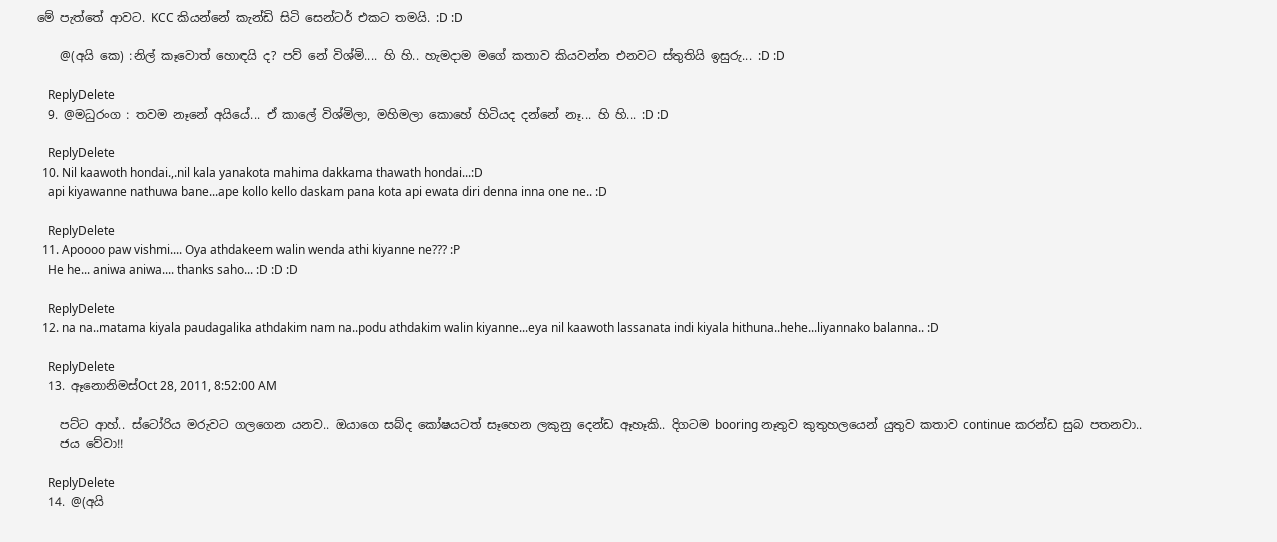මේ පැත්තේ ආවට. KCC කියන්නේ කැන්ඩි සිටි සෙන්ටර් එකට තමයි. :D :D

    @(අයි කෙ) :නිල් කෑවොත් හොඳයි ද? පව් නේ විශ්මි.... හි හි.. හැමදාම මගේ කතාව කියවන්න එනවට ස්තුතියි ඉසුරු... :D :D

    ReplyDelete
  9. @මධුරංග : තවම නෑනේ අයියේ... ඒ කාලේ විශ්මිලා, මහිමලා කොහේ හිටියද දන්නේ නෑ... හි හි... :D :D

    ReplyDelete
  10. Nil kaawoth hondai.,.nil kala yanakota mahima dakkama thawath hondai...:D
    api kiyawanne nathuwa bane...ape kollo kello daskam pana kota api ewata diri denna inna one ne.. :D

    ReplyDelete
  11. Apoooo paw vishmi.... Oya athdakeem walin wenda athi kiyanne ne??? :P
    He he... aniwa aniwa.... thanks saho... :D :D :D

    ReplyDelete
  12. na na..matama kiyala paudagalika athdakim nam na..podu athdakim walin kiyanne...eya nil kaawoth lassanata indi kiyala hithuna..hehe...liyannako balanna.. :D

    ReplyDelete
  13. ඈනොනිමස්Oct 28, 2011, 8:52:00 AM

    පට්ට ආහ්.. ස්ටෝරිය මරුවට ගලගෙන යනව.. ඔයාගෙ සබ්ද කෝෂයටත් සෑහෙන ලකුනු දෙන්ඩ ඈහෑකි.. දිගටම booring නෑතුව කුතුහලයෙන් යුතුව කතාව continue කරන්ඩ සුබ පතනවා..
    ජය වේවා!!

    ReplyDelete
  14. @(අයි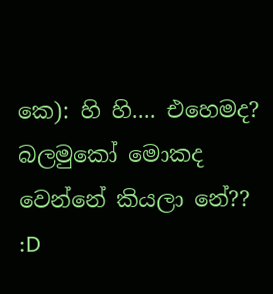කෙ): හි හි.... එහෙමද? බලමුකෝ මොකද වෙන්නේ කියලා නේ?? :D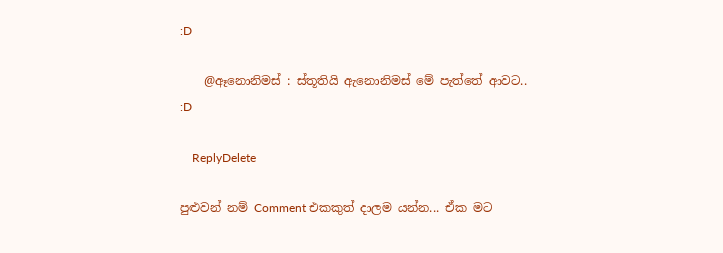:D

    @ඈනොනිමස් : ස්තූතියි ඇනොනිමස් මේ පැත්තේ ආවට.. :D

    ReplyDelete

පුළුවන් නම් Comment එකකුත් දාලම යන්න... ඒක මට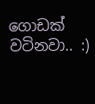ගොඩක් වටිනවා.. :)